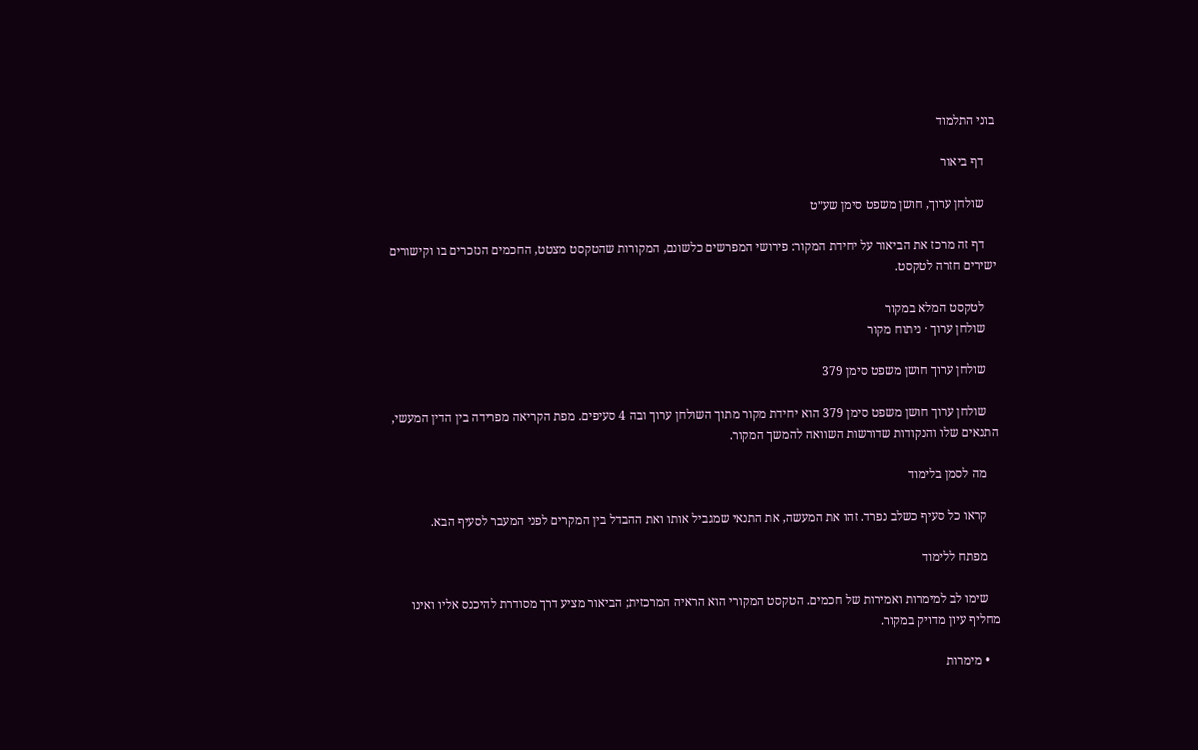בוני התלמוד

    דף ביאור

    שולחן ערוך, חושן משפט סימן שע״ט

    דף זה מרכז את הביאור על יחידת המקור: פירושי המפרשים כלשונם, המקורות שהטקסט מצטט, החכמים הנזכרים בו וקישורים ישירים חזרה לטקסט.

    לטקסט המלא במקור
    שולחן ערוך · ניתוח מקור

    שולחן ערוך חושן משפט סימן 379

    שולחן ערוך חושן משפט סימן 379 הוא יחידת מקור מתוך השולחן ערוך ובה 4 סעיפים. מפת הקריאה מפרידה בין הדין המעשי, התנאים שלו והנקודות שדורשות השוואה להמשך המקור.

    מה לסמן בלימוד

    קראו כל סעיף כשלב נפרד. זהו את המעשה, את התנאי שמגביל אותו ואת ההבדל בין המקרים לפני המעבר לסעיף הבא.

    מפתח ללימוד

    שימו לב למימרות ואמירות של חכמים. הטקסט המקורי הוא הראיה המרכזית; הביאור מציע דרך מסודרת להיכנס אליו ואינו מחליף עיון מדויק במקור.

    • מימרות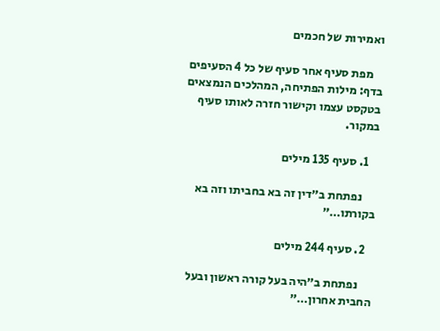ואמירות של חכמים

    מפת סעיף אחר סעיף של כל 4 הסעיפים בדף: מילות הפתיחה, המהלכים הנמצאים בטקסט עצמו וקישור חזרה לאותו סעיף במקור.

    1. סעיף 135 מילים

      נפתחת ב״דין זה בא בחביתו וזה בא בקורתו…״

    2. סעיף 244 מילים

      נפתחת ב״היה בעל קורה ראשון ובעל החבית אחרון…״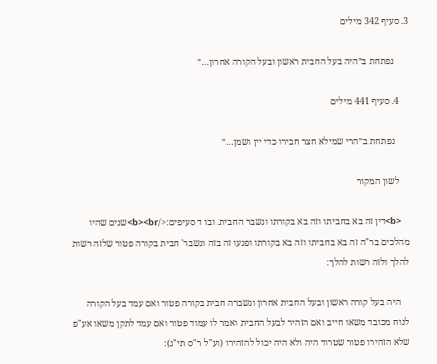3. סעיף 342 מילים

      נפתחת ב״היה בעל החבית ראשון ובעל הקורה אחרון…״

    4. סעיף 441 מילים

      נפתחת ב״הרי שמילא חצר חבירו כדי יין ושמן…״

    לשון המקור

    <b>דין זה בא בחביתו וזה בא בקורתו ונשבר החבית. ובו ד סעיפים:</b><br>שנים שהיו מהלכים בר"ה זה בא בחביתו וזה בא בקורתו ופגעו זה בזה ונשבר' חבית בקורה פטור שלזה רשות להלך ולזה רשות להלך:

    היה בעל קורה ראשון ובעל החבית אחרון ונשברה חבית בקורה פטור ואם עמד בעל הקורה לנוח מכובד משאו חייב ואם הזהיר לבעל החבית ואמר לו עמוד פטור ואם עמד לתקן משאו אע"פ שלא הזהירו פטור שטרוד היה ולא היה יכול להזהירו (וע"ל ר"ס תי"ג):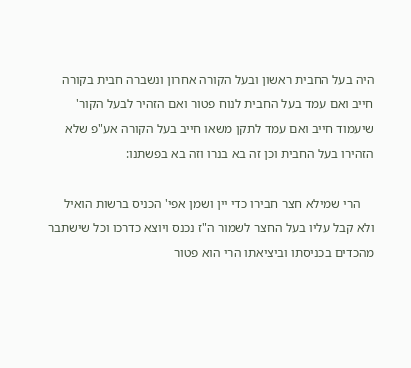היה בעל החבית ראשון ובעל הקורה אחרון ונשברה חבית בקורה חייב ואם עמד בעל החבית לנוח פטור ואם הזהיר לבעל הקור' שיעמוד חייב ואם עמד לתקן משאו חייב בעל הקורה אע"פ שלא הזהירו בעל החבית וכן זה בא בנרו וזה בא בפשתנו:

    הרי שמילא חצר חבירו כדי יין ושמן אפי' הכניס ברשות הואיל ולא קבל עליו בעל החצר לשמור ה"ז נכנס ויוצא כדרכו וכל שישתבר מהכדים בכניסתו וביציאתו הרי הוא פטור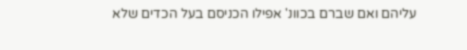עליהם ואם שברם בכוונ' אפילו הכניסם בעל הכדים שלא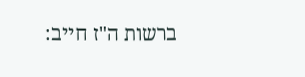ברשות ה"ז חייב: